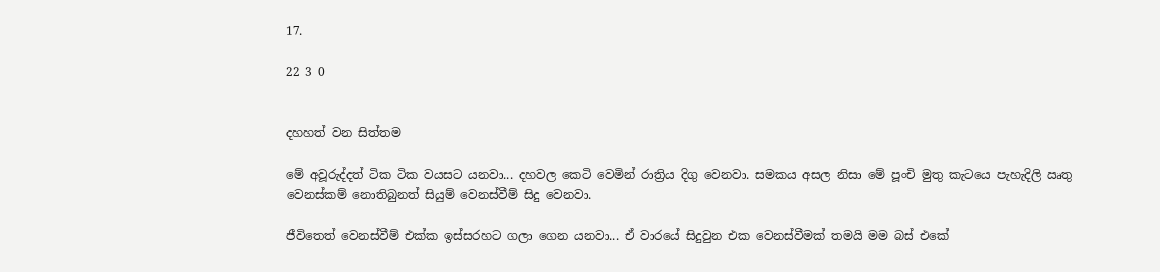17.

22 3 0


දහහත් වන සිත්තම

මේ අවූරුද්දත් ටික ටික වයසට යනවා... දහවල කෙටි වෙමින් රාත්‍රිය දිගු වෙනවා. සමකය අසල නිසා මේ පූංචි මුතු කැටයෙ පැහැදිලි ඍතු වෙනස්කම් නොතිබුනත් සියුම් වෙනස්වීම් සිදු වෙනවා.

ජීවිතෙත් වෙනස්වීම් එක්ක ඉස්සරහට ගලා ගෙන යනවා... ඒ වාරයේ සිදුවුන එක වෙනස්වීමක් තමයි මම බස් එකේ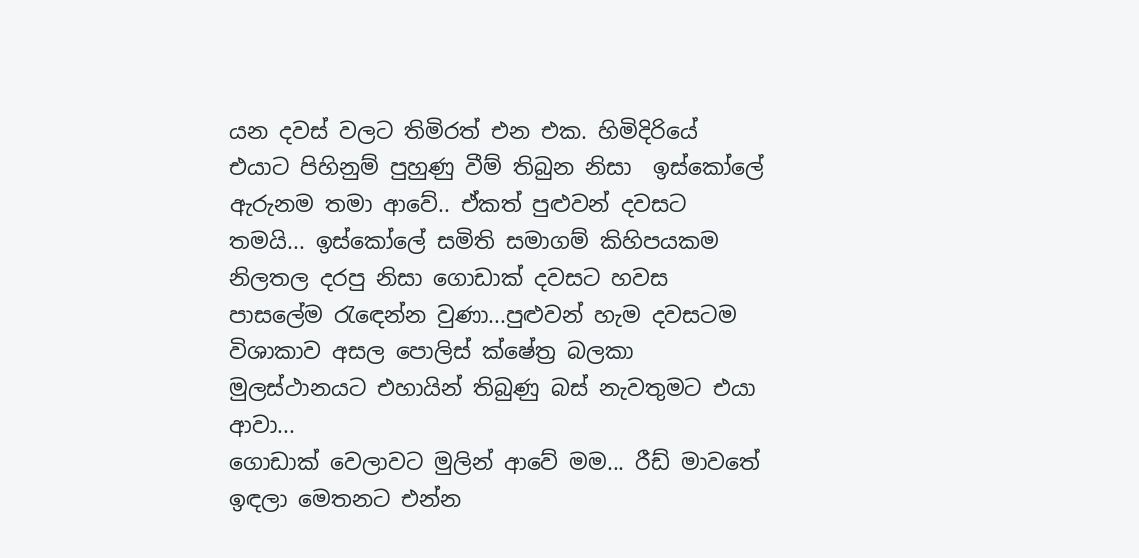යන දවස් වලට තිමිරත් එන එක. හිමිදිරියේ එයාට පිහිනුම් පුහුණු වීම් තිබුන නිසා  ඉස්කෝලේ ඇරුනම තමා ආවේ.. ඒකත් පුළුවන් දවසට තමයි... ඉස්කෝලේ සමිති සමාගම් කිහිපයකම නිලතල දරපු නිසා ගොඩාක් දවසට හවස පාසලේම රැඳෙන්න වුණා...පුළුවන් හැම දවසටම විශාකාව අසල පොලිස් ක්ෂේත්‍ර බලකා මුලස්ථානයට එහායින් තිබුණු බස් නැවතුමට එයා ආවා...
ගොඩාක් වෙලාවට මුලින් ආවේ මම... රීඩ් මාවතේ ඉඳලා මෙතනට එන්න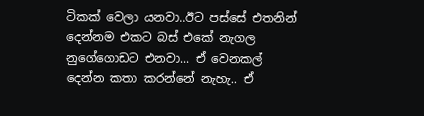ටිකක් වෙලා යනවා..ඊට පස්සේ එතනින් දෙන්නම එකට බස් එකේ නැගල නුගේගොඩට එනවා... ඒ වෙනකල් දෙන්න කතා කරන්නේ නැහැ.. ඒ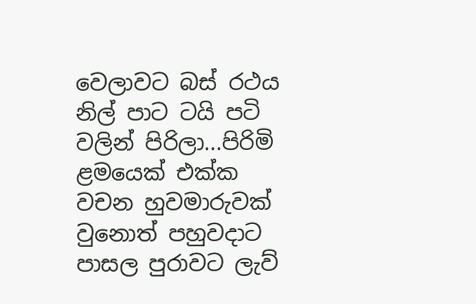වෙලාවට බස් රථය නිල් පාට ටයි පටි වලින් පිරිලා...පිරිමි ළමයෙක් එක්ක වචන හුවමාරුවක් වුනොත් පහුවදාට පාසල පුරාවට ලැව්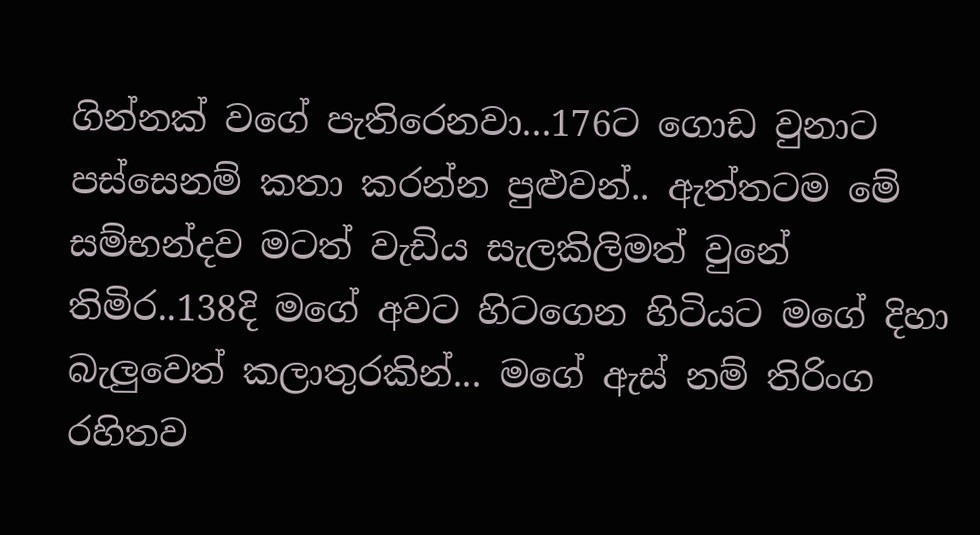ගින්නක් වගේ පැතිරෙනවා...176ට ගොඩ වුනාට පස්සෙනම් කතා කරන්න පුළුවන්.. ඇත්තටම මේ සම්භන්දව මටත් වැඩිය සැලකිලිමත් වුනේ තිමිර..138දි මගේ අවට හිටගෙන හිටියට මගේ දිහා බැලුවෙත් කලාතුරකින්... මගේ ඇස් නම් තිරිංග රහිතව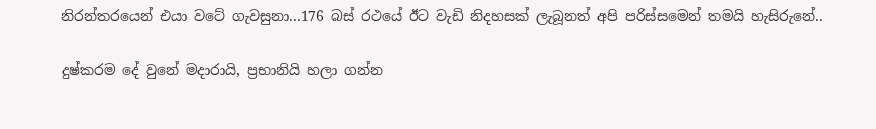නිරන්තරයෙන් එයා වටේ ගැවසුනා...176 බස් රථයේ ඊට වැඩි නිදහසක් ලැබූනත් අපි පරිස්සමෙන් තමයි හැසිරුනේ..

දුෂ්කරම දේ වුනේ මදාරායි, ප්‍රභානියි හලා ගන්න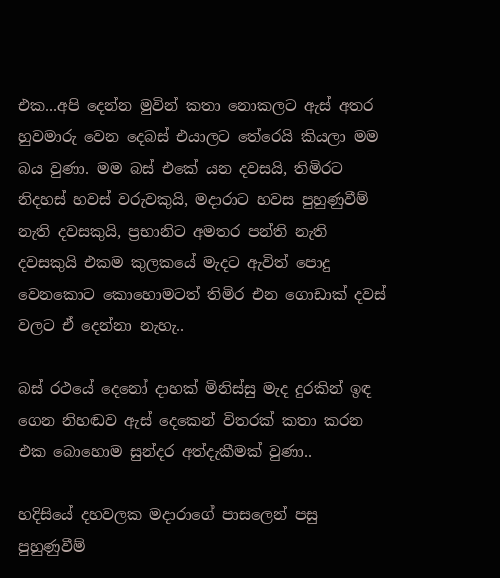එක...අපි දෙන්න මුවින් කතා නොකලට ඇස් අතර හුවමාරු වෙන දෙබස් එයාලට තේරෙයි කියලා මම බය වුණා. මම බස් එකේ යන දවසයි, තිමිරට නිදහස් හවස් වරුවකුයි, මදාරාට හවස පුහුණුවීම් නැති දවසකුයි, ප්‍රභානිට අමතර පන්ති නැති දවසකුයි එකම කුලකයේ මැදට ඇවිත් පොදු වෙනකොට කොහොමටත් තිමිර එන ගොඩාක් දවස් වලට ඒ දෙන්නා නැහැ..

බස් රථයේ දෙනෝ දාහක් මිනිස්සු මැද දුරකින් ඉඳ ගෙන නිහඬව ඇස් දෙකෙන් විතරක් කතා කරන එක බොහොම සුන්දර අත්දැකීමක් වුණා..

හදිසියේ දහවලක මදාරාගේ පාසලෙන් පසු පුහුණුවීම්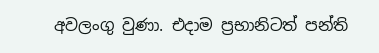අවලංගු වුණා. එදාම ප්‍රභානිටත් පන්ති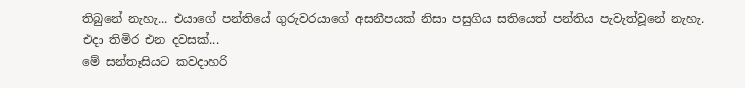තිබුනේ නැහැ... එයාගේ පන්තියේ ගුරුවරයාගේ අසනීපයක් නිසා පසුගිය සතියෙත් පන්තිය පැවැත්වූනේ නැහැ.
එදා තිමිර එන දවසක්...
මේ සන්තෑසියට කවදාහරි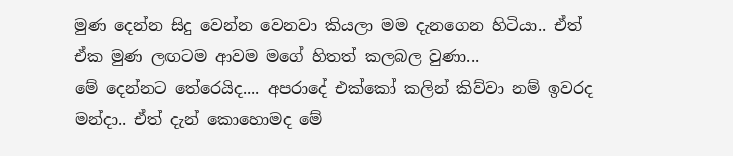මුණ දෙන්න සිදු වෙන්න වෙනවා කියලා මම දැනගෙන හිටියා.. ඒත් ඒක මුණ ලඟටම ආවම මගේ හිතත් කලබල වුණා...
මේ දෙන්නට තේරෙයිද.... අපරාදේ එක්කෝ කලින් කිව්වා නම් ඉවරද මන්දා.. ඒත් දැන් කොහොමද මේ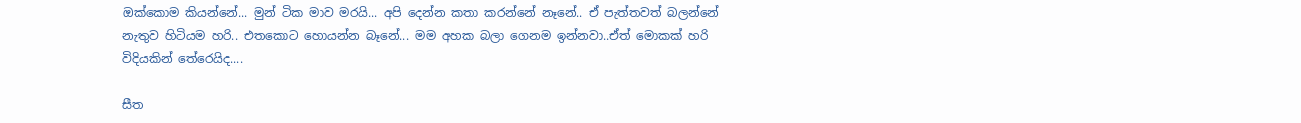ඔක්කොම කියන්නේ... මුන් ටික මාව මරයි... අපි දෙන්න කතා කරන්නේ නෑනේ.. ඒ පැත්තවත් බලන්නේ නැතුව හිටියම හරි.. එතකොට හොයන්න බෑනේ... මම අහක බලා ගෙනම ඉන්නවා..ඒත් මොකක් හරි විදියකින් තේරෙයිද....

සීත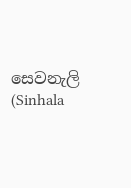සෙවනැලි (Sinhala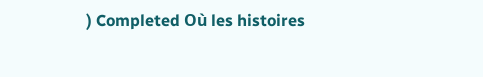) Completed Où les histoires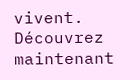vivent. Découvrez maintenant